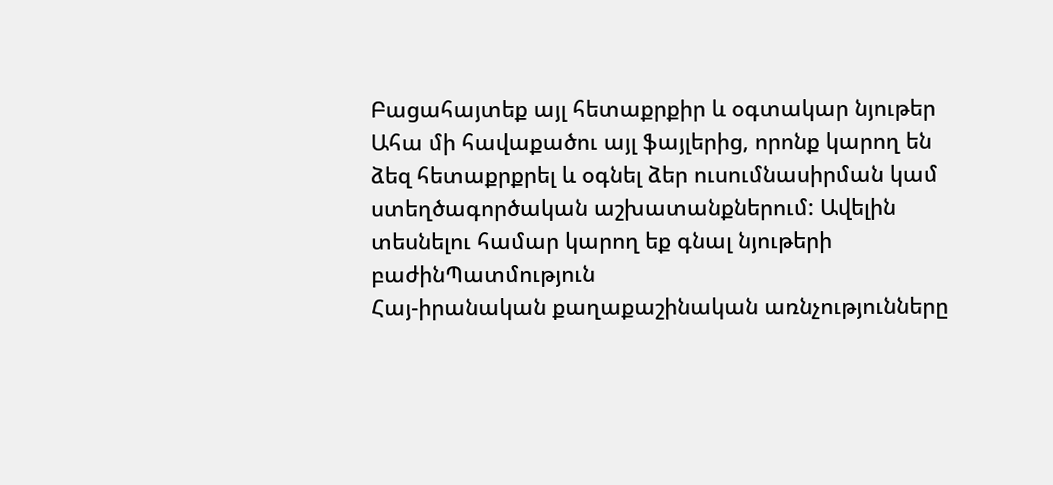Բացահայտեք այլ հետաքրքիր և օգտակար նյութեր
Ահա մի հավաքածու այլ ֆայլերից, որոնք կարող են ձեզ հետաքրքրել և օգնել ձեր ուսումնասիրման կամ ստեղծագործական աշխատանքներում: Ավելին տեսնելու համար կարող եք գնալ նյութերի բաժինՊատմություն
Հայ-իրանական քաղաքաշինական առնչությունները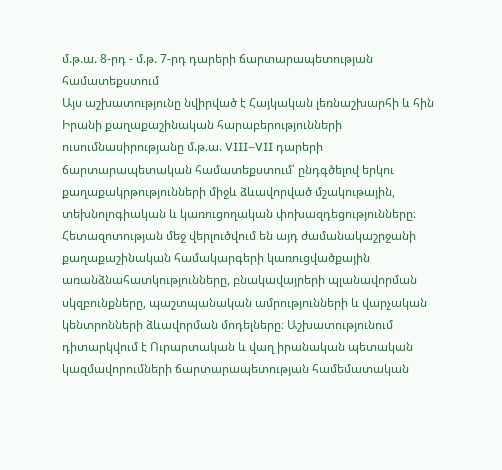մ.թ.ա. 8-րդ - մ.թ. 7-րդ դարերի ճարտարապետության համատեքստում
Այս աշխատությունը նվիրված է Հայկական լեռնաշխարհի և հին Իրանի քաղաքաշինական հարաբերությունների ուսումնասիրությանը մ.թ.ա. VIII–VII դարերի ճարտարապետական համատեքստում՝ ընդգծելով երկու քաղաքակրթությունների միջև ձևավորված մշակութային, տեխնոլոգիական և կառուցողական փոխազդեցությունները։ Հետազոտության մեջ վերլուծվում են այդ ժամանակաշրջանի քաղաքաշինական համակարգերի կառուցվածքային առանձնահատկությունները, բնակավայրերի պլանավորման սկզբունքները, պաշտպանական ամրությունների և վարչական կենտրոնների ձևավորման մոդելները։ Աշխատությունում դիտարկվում է Ուրարտական և վաղ իրանական պետական կազմավորումների ճարտարապետության համեմատական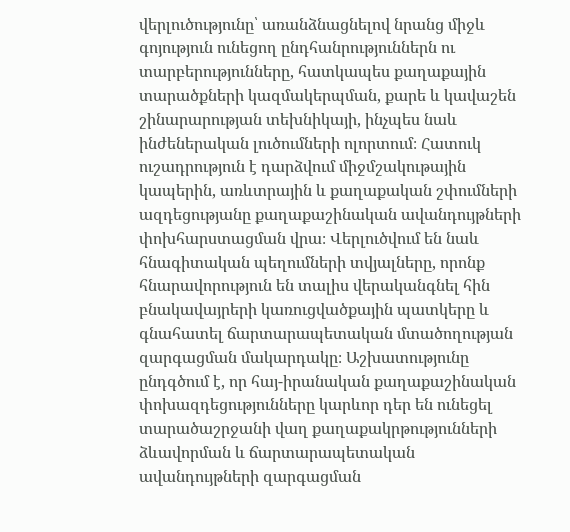վերլուծությունը՝ առանձնացնելով նրանց միջև գոյություն ունեցող ընդհանրություններն ու տարբերությունները, հատկապես քաղաքային տարածքների կազմակերպման, քարե և կավաշեն շինարարության տեխնիկայի, ինչպես նաև ինժեներական լուծումների ոլորտում։ Հատուկ ուշադրություն է դարձվում միջմշակութային կապերին, առևտրային և քաղաքական շփումների ազդեցությանը քաղաքաշինական ավանդույթների փոխհարստացման վրա։ Վերլուծվում են նաև հնագիտական պեղումների տվյալները, որոնք հնարավորություն են տալիս վերականգնել հին բնակավայրերի կառուցվածքային պատկերը և գնահատել ճարտարապետական մտածողության զարգացման մակարդակը։ Աշխատությունը ընդգծում է, որ հայ-իրանական քաղաքաշինական փոխազդեցությունները կարևոր դեր են ունեցել տարածաշրջանի վաղ քաղաքակրթությունների ձևավորման և ճարտարապետական ավանդույթների զարգացման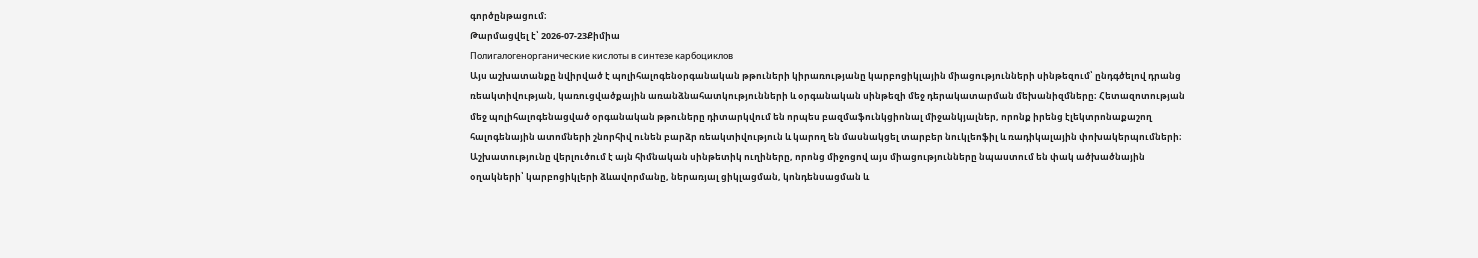գործընթացում։
Թարմացվել է՝ 2026-07-23Քիմիա
Полигалогенорганические кислоты в синтезе карбоциклов
Այս աշխատանքը նվիրված է պոլիհալոգենօրգանական թթուների կիրառությանը կարբոցիկլային միացությունների սինթեզում՝ ընդգծելով դրանց ռեակտիվության, կառուցվածքային առանձնահատկությունների և օրգանական սինթեզի մեջ դերակատարման մեխանիզմները։ Հետազոտության մեջ պոլիհալոգենացված օրգանական թթուները դիտարկվում են որպես բազմաֆունկցիոնալ միջանկյալներ, որոնք իրենց էլեկտրոնաքաշող հալոգենային ատոմների շնորհիվ ունեն բարձր ռեակտիվություն և կարող են մասնակցել տարբեր նուկլեոֆիլ և ռադիկալային փոխակերպումների։ Աշխատությունը վերլուծում է այն հիմնական սինթետիկ ուղիները, որոնց միջոցով այս միացությունները նպաստում են փակ ածխածնային օղակների՝ կարբոցիկլերի ձևավորմանը, ներառյալ ցիկլացման, կոնդենսացման և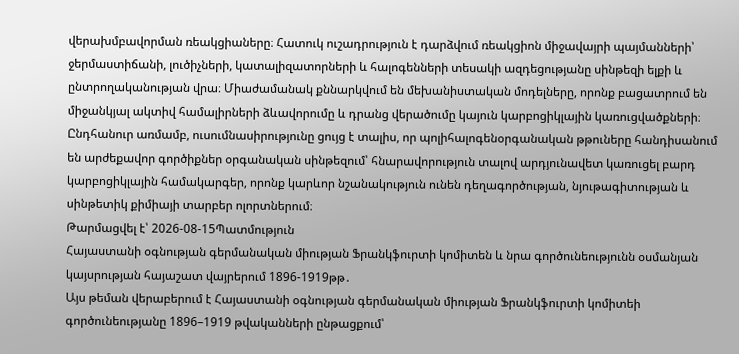վերախմբավորման ռեակցիաները։ Հատուկ ուշադրություն է դարձվում ռեակցիոն միջավայրի պայմանների՝ ջերմաստիճանի, լուծիչների, կատալիզատորների և հալոգենների տեսակի ազդեցությանը սինթեզի ելքի և ընտրողականության վրա։ Միաժամանակ քննարկվում են մեխանիստական մոդելները, որոնք բացատրում են միջանկյալ ակտիվ համալիրների ձևավորումը և դրանց վերածումը կայուն կարբոցիկլային կառուցվածքների։ Ընդհանուր առմամբ, ուսումնասիրությունը ցույց է տալիս, որ պոլիհալոգենօրգանական թթուները հանդիսանում են արժեքավոր գործիքներ օրգանական սինթեզում՝ հնարավորություն տալով արդյունավետ կառուցել բարդ կարբոցիկլային համակարգեր, որոնք կարևոր նշանակություն ունեն դեղագործության, նյութագիտության և սինթետիկ քիմիայի տարբեր ոլորտներում։
Թարմացվել է՝ 2026-08-15Պատմություն
Հայաստանի օգնության գերմանական միության Ֆրանկֆուրտի կոմիտեն և նրա գործունեությունն օսմանյան կայսրության հայաշատ վայրերում 1896-1919թթ․
Այս թեման վերաբերում է Հայաստանի օգնության գերմանական միության Ֆրանկֆուրտի կոմիտեի գործունեությանը 1896–1919 թվականների ընթացքում՝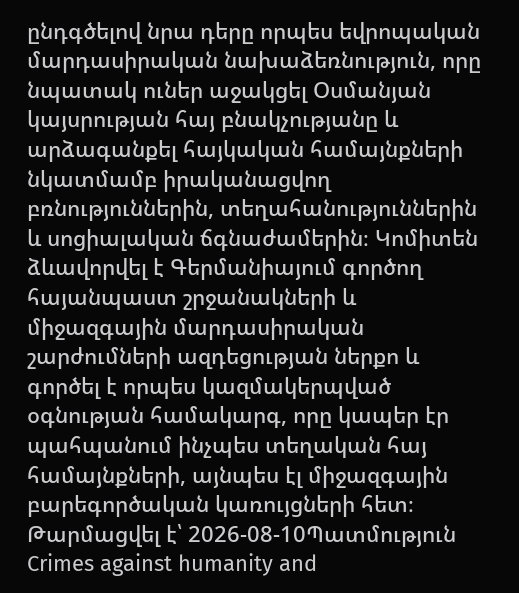ընդգծելով նրա դերը որպես եվրոպական մարդասիրական նախաձեռնություն, որը նպատակ ուներ աջակցել Օսմանյան կայսրության հայ բնակչությանը և արձագանքել հայկական համայնքների նկատմամբ իրականացվող բռնություններին, տեղահանություններին և սոցիալական ճգնաժամերին։ Կոմիտեն ձևավորվել է Գերմանիայում գործող հայանպաստ շրջանակների և միջազգային մարդասիրական շարժումների ազդեցության ներքո և գործել է որպես կազմակերպված օգնության համակարգ, որը կապեր էր պահպանում ինչպես տեղական հայ համայնքների, այնպես էլ միջազգային բարեգործական կառույցների հետ։
Թարմացվել է՝ 2026-08-10Պատմություն
Crimes against humanity and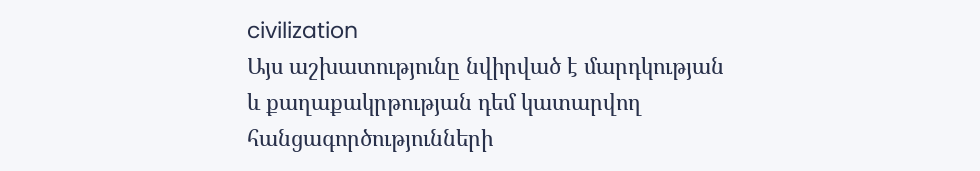civilization
Այս աշխատությունը նվիրված է մարդկության և քաղաքակրթության դեմ կատարվող հանցագործությունների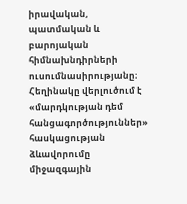իրավական, պատմական և բարոյական հիմնախնդիրների ուսումնասիրությանը։ Հեղինակը վերլուծում է «մարդկության դեմ հանցագործություններ» հասկացության ձևավորումը միջազգային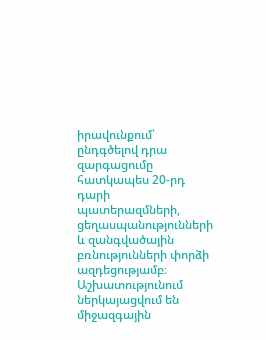իրավունքում՝ ընդգծելով դրա զարգացումը հատկապես 20-րդ դարի պատերազմների, ցեղասպանությունների և զանգվածային բռնությունների փորձի ազդեցությամբ։ Աշխատությունում ներկայացվում են միջազգային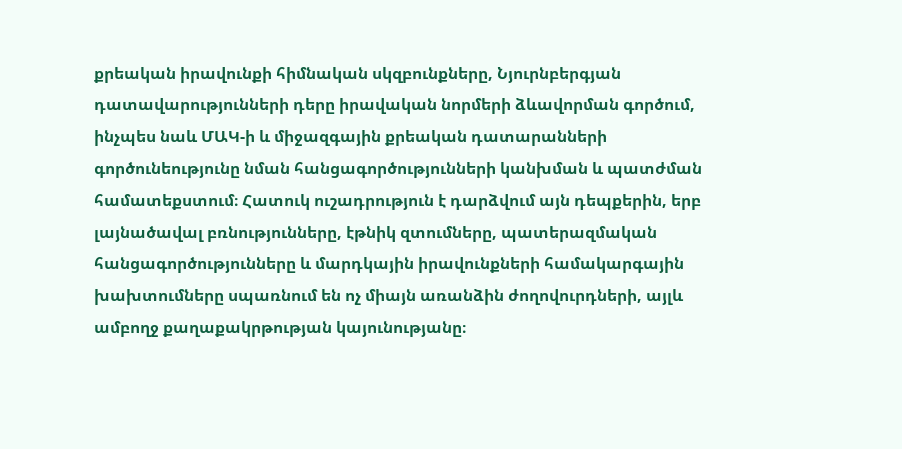քրեական իրավունքի հիմնական սկզբունքները, Նյուրնբերգյան դատավարությունների դերը իրավական նորմերի ձևավորման գործում, ինչպես նաև ՄԱԿ-ի և միջազգային քրեական դատարանների գործունեությունը նման հանցագործությունների կանխման և պատժման համատեքստում։ Հատուկ ուշադրություն է դարձվում այն դեպքերին, երբ լայնածավալ բռնությունները, էթնիկ զտումները, պատերազմական հանցագործությունները և մարդկային իրավունքների համակարգային խախտումները սպառնում են ոչ միայն առանձին ժողովուրդների, այլև ամբողջ քաղաքակրթության կայունությանը։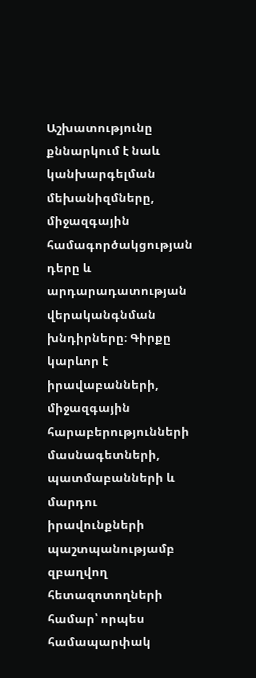Աշխատությունը քննարկում է նաև կանխարգելման մեխանիզմները, միջազգային համագործակցության դերը և արդարադատության վերականգնման խնդիրները։ Գիրքը կարևոր է իրավաբանների, միջազգային հարաբերությունների մասնագետների, պատմաբանների և մարդու իրավունքների պաշտպանությամբ զբաղվող հետազոտողների համար՝ որպես համապարփակ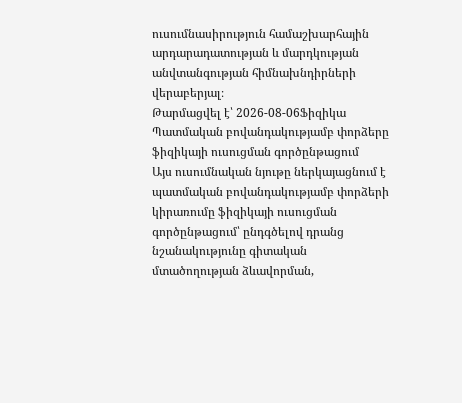ուսումնասիրություն համաշխարհային արդարադատության և մարդկության անվտանգության հիմնախնդիրների վերաբերյալ։
Թարմացվել է՝ 2026-08-06Ֆիզիկա
Պատմական բովանդակությամբ փորձերը ֆիզիկայի ուսուցման գործընթացում
Այս ուսումնական նյութը ներկայացնում է պատմական բովանդակությամբ փորձերի կիրառումը ֆիզիկայի ուսուցման գործընթացում՝ ընդգծելով դրանց նշանակությունը գիտական մտածողության ձևավորման,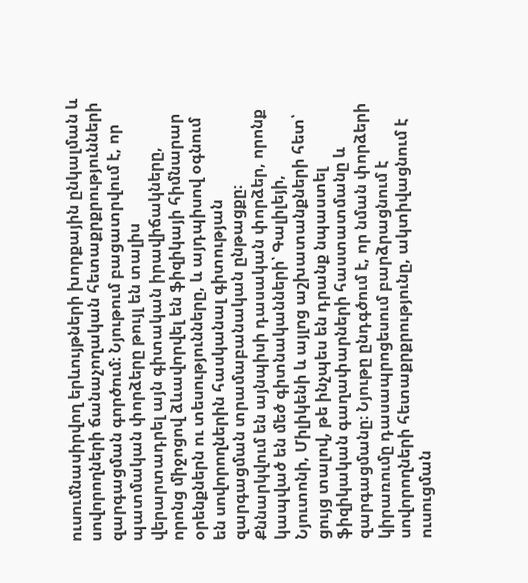ուսումնասիրվող երևույթների խորքային ընկալման և սովորողների ճանաչողական հետաքրքրությունների զարգացման գործում։ Նյութում բացատրվում է, որ պատմական փորձերը թույլ են տալիս վերարտադրել այն գիտական իրավիճակները, որոնց միջոցով ձևավորվել են ֆիզիկայի հիմնարար օրենքներն ու տեսությունները, և այդպիսով օգնում են սովորողներին հասկանալ գիտության զարգացման տրամաբանական ընթացքը։ Քննարկվում են այնպիսի դասական փորձեր, որոնք կապված են մեծ գիտնականների՝ Գալիլեյի, Նյուտոնի, Միլիկենի և այլոց աշխատանքների հետ՝ ցույց տալով, թե ինչպես են դրանք նպաստել ֆիզիկական գաղափարների հաստատմանը և զարգացմանը։ Նյութը ընդգծում է, որ նման փորձերի կիրառումը դասապրոցեսում բարձրացնում է սովորողների հետաքրքրությունը, ակտիվացնում է ուսուցման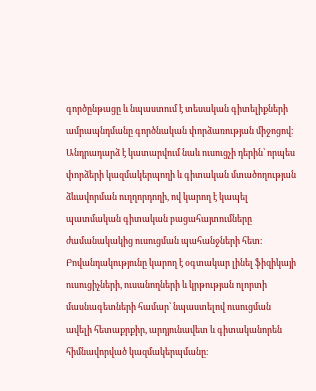գործընթացը և նպաստում է տեսական գիտելիքների ամրապնդմանը գործնական փորձառության միջոցով։ Անդրադարձ է կատարվում նաև ուսուցչի դերին՝ որպես փորձերի կազմակերպողի և գիտական մտածողության ձևավորման ուղղորդողի, ով կարող է կապել պատմական գիտական բացահայտումները ժամանակակից ուսուցման պահանջների հետ։ Բովանդակությունը կարող է օգտակար լինել ֆիզիկայի ուսուցիչների, ուսանողների և կրթության ոլորտի մասնագետների համար՝ նպաստելով ուսուցման ավելի հետաքրքիր, արդյունավետ և գիտականորեն հիմնավորված կազմակերպմանը։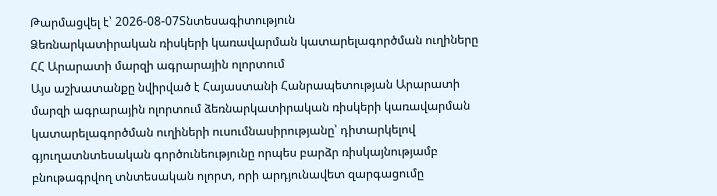Թարմացվել է՝ 2026-08-07Տնտեսագիտություն
Ձեռնարկատիրական ռիսկերի կառավարման կատարելագործման ուղիները ՀՀ Արարատի մարզի ագրարային ոլորտում
Այս աշխատանքը նվիրված է Հայաստանի Հանրապետության Արարատի մարզի ագրարային ոլորտում ձեռնարկատիրական ռիսկերի կառավարման կատարելագործման ուղիների ուսումնասիրությանը՝ դիտարկելով գյուղատնտեսական գործունեությունը որպես բարձր ռիսկայնությամբ բնութագրվող տնտեսական ոլորտ, որի արդյունավետ զարգացումը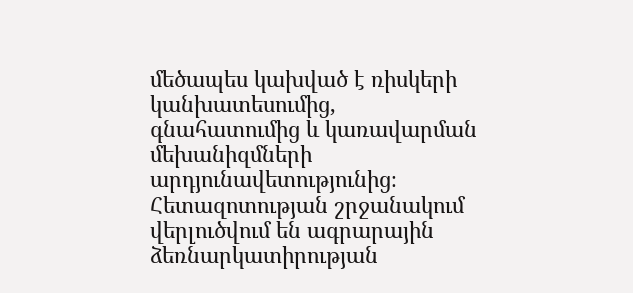մեծապես կախված է ռիսկերի կանխատեսումից, գնահատումից և կառավարման մեխանիզմների արդյունավետությունից։ Հետազոտության շրջանակում վերլուծվում են ագրարային ձեռնարկատիրության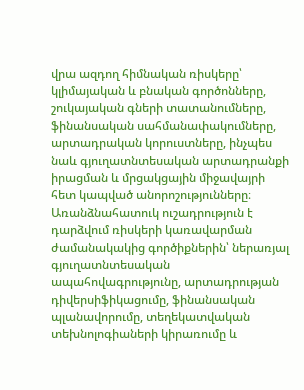վրա ազդող հիմնական ռիսկերը՝ կլիմայական և բնական գործոնները, շուկայական գների տատանումները, ֆինանսական սահմանափակումները, արտադրական կորուստները, ինչպես նաև գյուղատնտեսական արտադրանքի իրացման և մրցակցային միջավայրի հետ կապված անորոշությունները։ Առանձնահատուկ ուշադրություն է դարձվում ռիսկերի կառավարման ժամանակակից գործիքներին՝ ներառյալ գյուղատնտեսական ապահովագրությունը, արտադրության դիվերսիֆիկացումը, ֆինանսական պլանավորումը, տեղեկատվական տեխնոլոգիաների կիրառումը և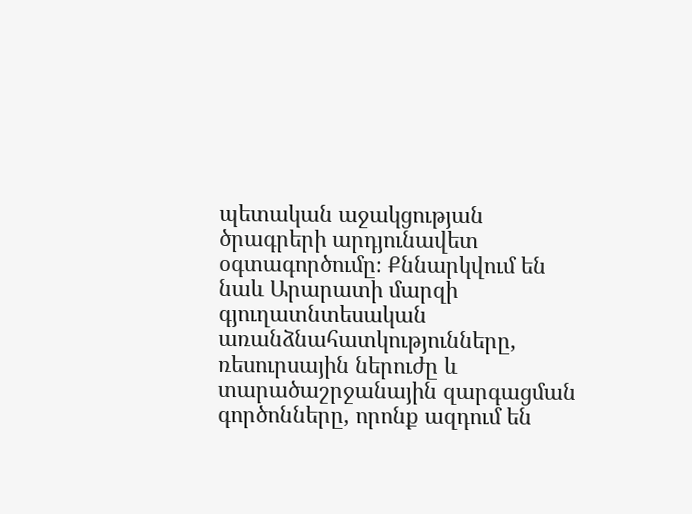պետական աջակցության ծրագրերի արդյունավետ օգտագործումը։ Քննարկվում են նաև Արարատի մարզի գյուղատնտեսական առանձնահատկությունները, ռեսուրսային ներուժը և տարածաշրջանային զարգացման գործոնները, որոնք ազդում են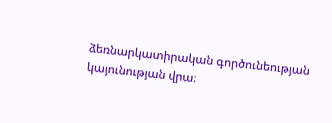ձեռնարկատիրական գործունեության կայունության վրա։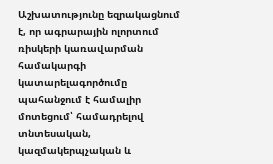Աշխատությունը եզրակացնում է, որ ագրարային ոլորտում ռիսկերի կառավարման համակարգի կատարելագործումը պահանջում է համալիր մոտեցում՝ համադրելով տնտեսական, կազմակերպչական և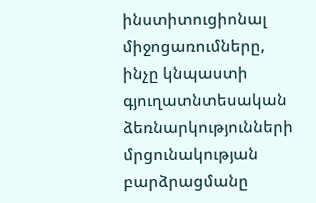ինստիտուցիոնալ միջոցառումները, ինչը կնպաստի գյուղատնտեսական ձեռնարկությունների մրցունակության բարձրացմանը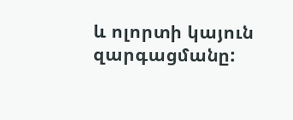և ոլորտի կայուն զարգացմանը: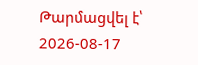Թարմացվել է՝ 2026-08-17